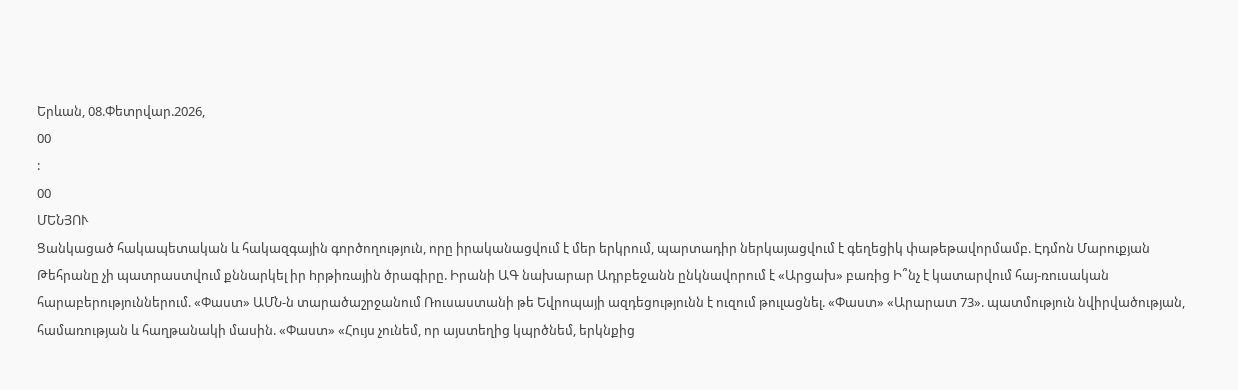Երևան, 08.Փետրվար.2026,
00
:
00
ՄԵՆՅՈՒ
Ցանկացած հակապետական և հակազգային գործողություն, որը իրականացվում է մեր երկրում, պարտադիր ներկայացվում է գեղեցիկ փաթեթավորմամբ. Էդմոն Մարուքյան Թեհրանը չի պատրաստվում քննարկել իր hրթիռային ծրագիրը. Իրանի ԱԳ նախարար Ադրբեջանն ընկնավորում է «Արցախ» բառից Ի՞նչ է կատարվում հայ-ռուսական հարաբերություններում. «Փաստ» ԱՄՆ-ն տարածաշրջանում Ռուսաստանի թե Եվրոպայի ազդեցությունն է ուզում թուլացնել. «Փաստ» «Արարատ 73». պատմություն նվիրվածության, համառության և հաղթանակի մասին. «Փաստ» «Հույս չունեմ, որ այստեղից կպրծնեմ, երկնքից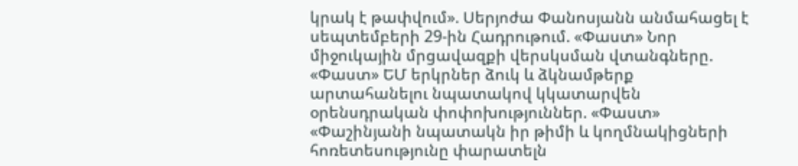կրակ է թափվում». Սերյոժա Փանոսյանն անմահացել է սեպտեմբերի 29-ին Հադրութում. «Փաստ» Նոր միջուկային մրցավազքի վերսկսման վտանգները. «Փաստ» ԵՄ երկրներ ձուկ և ձկնամթերք արտահանելու նպատակով կկատարվեն օրենսդրական փոփոխություններ. «Փաստ» «Փաշինյանի նպատակն իր թիմի և կողմնակիցների հոռետեսությունը փարատելն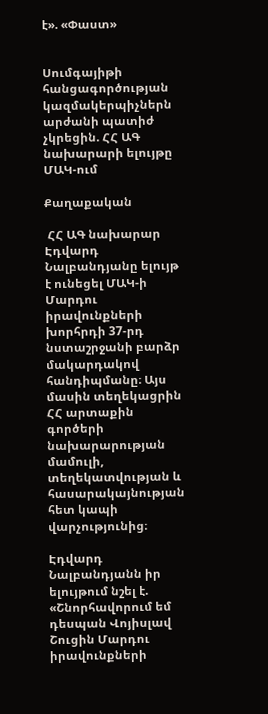է». «Փաստ»


Սումգայիթի հանցագործության կազմակերպիչներն արժանի պատիժ չկրեցին. ՀՀ ԱԳ նախարարի ելույթը ՄԱԿ-ում

Քաղաքական

 ՀՀ ԱԳ նախարար Էդվարդ Նալբանդյանը ելույթ է ունեցել ՄԱԿ-ի Մարդու իրավունքների խորհրդի 37-րդ նստաշրջանի բարձր մակարդակով հանդիպմանը։ Այս մասին տեղեկացրին ՀՀ արտաքին գործերի նախարարության մամուլի, տեղեկատվության և հասարակայնության հետ կապի վարչությունից։

Էդվարդ Նալբանդյանն իր ելույթում նշել է. «Շնորհավորում եմ դեսպան Վոյիսլավ Շուցին Մարդու իրավունքների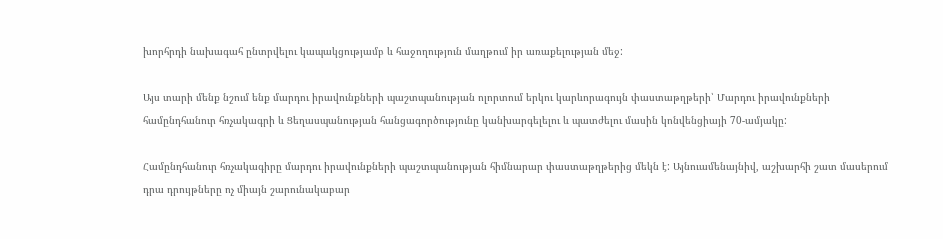խորհրդի նախագահ ընտրվելու կապակցությամբ և հաջողություն մաղթում իր առաքելության մեջ:

Այս տարի մենք նշում ենք մարդու իրավունքների պաշտպանության ոլորտում երկու կարևորագույն փաստաթղթերի՝ Մարդու իրավունքների համընդհանուր հռչակագրի և Ցեղասպանության հանցագործությունը կանխարգելելու և պատժելու մասին կոնվենցիայի 70-ամյակը:

Համընդհանուր հռչակագիրը մարդու իրավունքների պաշտպանության հիմնարար փաստաթղթերից մեկն է: Այնուամենայնիվ, աշխարհի շատ մասերում դրա դրույթները ոչ միայն շարունակաբար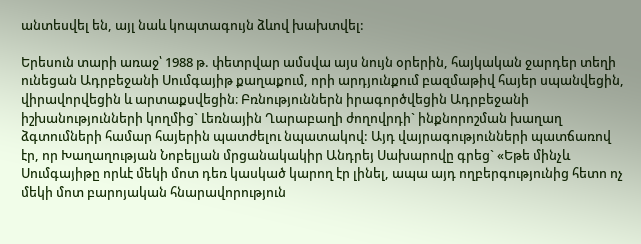անտեսվել են, այլ նաև կոպտագույն ձևով խախտվել:

Երեսուն տարի առաջ՝ 1988 թ. փետրվար ամսվա այս նույն օրերին, հայկական ջարդեր տեղի ունեցան Ադրբեջանի Սումգայիթ քաղաքում, որի արդյունքում բազմաթիվ հայեր սպանվեցին, վիրավորվեցին և արտաքսվեցին։ Բռնություններն իրագործվեցին Ադրբեջանի իշխանությունների կողմից` Լեռնային Ղարաբաղի ժողովրդի` ինքնորոշման խաղաղ ձգտումների համար հայերին պատժելու նպատակով: Այդ վայրագությունների պատճառով էր, որ Խաղաղության Նոբելյան մրցանակակիր Անդրեյ Սախարովը գրեց` «Եթե մինչև Սումգայիթը որևէ մեկի մոտ դեռ կասկած կարող էր լինել, ապա այդ ողբերգությունից հետո ոչ մեկի մոտ բարոյական հնարավորություն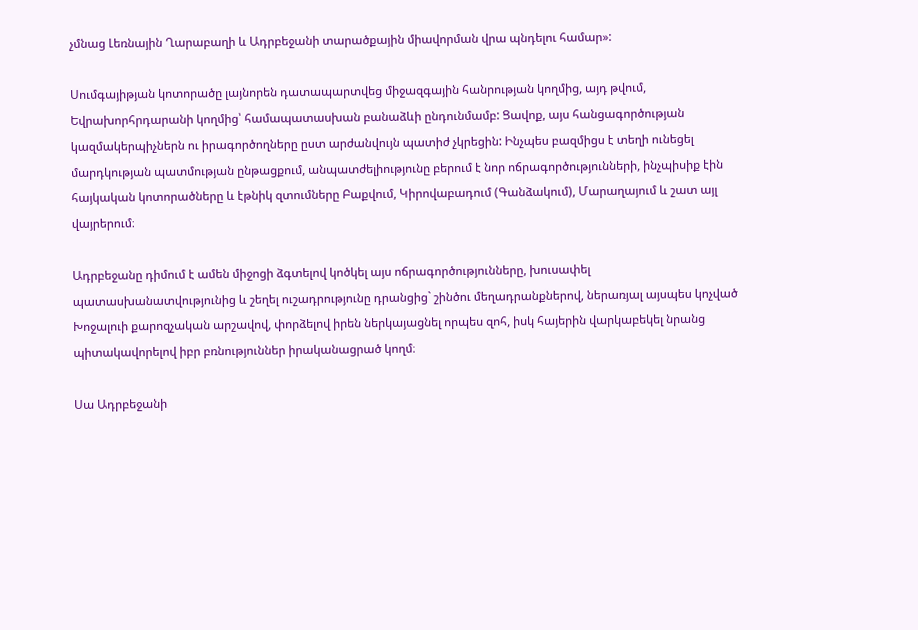չմնաց Լեռնային Ղարաբաղի և Ադրբեջանի տարածքային միավորման վրա պնդելու համար»:

Սումգայիթյան կոտորածը լայնորեն դատապարտվեց միջազգային հանրության կողմից, այդ թվում, Եվրախորհրդարանի կողմից՝ համապատասխան բանաձևի ընդունմամբ: Ցավոք, այս հանցագործության կազմակերպիչներն ու իրագործողները ըստ արժանվույն պատիժ չկրեցին: Ինչպես բազմիցս է տեղի ունեցել մարդկության պատմության ընթացքում, անպատժելիությունը բերում է նոր ոճրագործությունների, ինչպիսիք էին հայկական կոտորածները և էթնիկ զտումները Բաքվում, Կիրովաբադում (Գանձակում), Մարաղայում և շատ այլ վայրերում։

Ադրբեջանը դիմում է ամեն միջոցի ձգտելով կոծկել այս ոճրագործությունները, խուսափել պատասխանատվությունից և շեղել ուշադրությունը դրանցից` շինծու մեղադրանքներով, ներառյալ այսպես կոչված Խոջալուի քարոզչական արշավով, փորձելով իրեն ներկայացնել որպես զոհ, իսկ հայերին վարկաբեկել նրանց պիտակավորելով իբր բռնություններ իրականացրած կողմ։

Սա Ադրբեջանի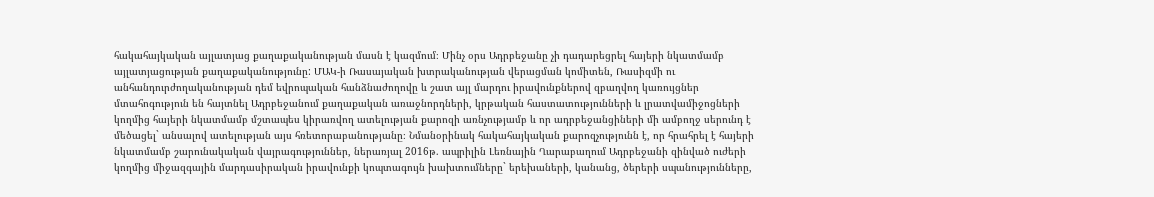հակահայկական այլատյաց քաղաքականության մասն է կազմում։ Մինչ օրս Ադրբեջանը չի դադարեցրել հայերի նկատմամբ այլատյացության քաղաքականությունը: ՄԱԿ-ի Ռասայական խտրականության վերացման կոմիտեն, Ռասիզմի ու անհանդուրժողականության դեմ եվրոպական հանձնաժողովը և շատ այլ մարդու իրավունքներով զբաղվող կառույցներ մտահոգություն են հայտնել Ադրբեջանում քաղաքական առաջնորդների, կրթական հաստատությունների և լրատվամիջոցների կողմից հայերի նկատմամբ մշտապես կիրառվող ատելության քարոզի առնչությամբ և որ ադրբեջանցիների մի ամբողջ սերունդ է մեծացել` անսալով ատելության այս հռետորաբանությանը։ Նմանօրինակ հակահայկական քարոզչությունն է, որ հրահրել է հայերի նկատմամբ շարունակական վայրագություններ, ներառյալ 2016թ. ապրիլին Լեռնային Ղարաբաղում Ադրբեջանի զինված ուժերի կողմից միջազգային մարդասիրական իրավունքի կոպտագույն խախտումները` երեխաների, կանանց, ծերերի սպանությունները,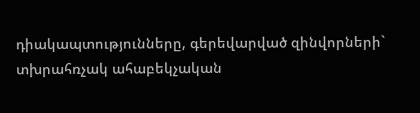դիակապտությունները, գերեվարված զինվորների` տխրահռչակ ահաբեկչական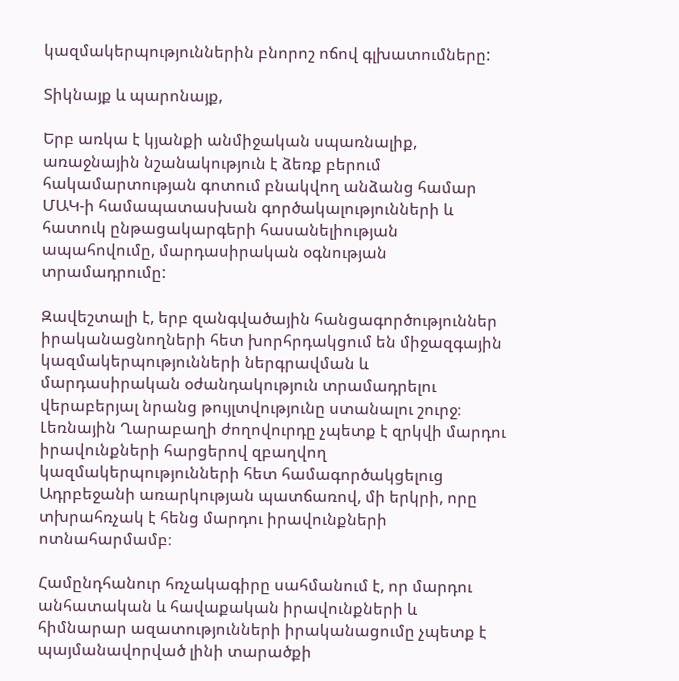կազմակերպություններին բնորոշ ոճով գլխատումները:

Տիկնայք և պարոնայք,

Երբ առկա է կյանքի անմիջական սպառնալիք, առաջնային նշանակություն է ձեռք բերում հակամարտության գոտում բնակվող անձանց համար ՄԱԿ-ի համապատասխան գործակալությունների և հատուկ ընթացակարգերի հասանելիության ապահովումը, մարդասիրական օգնության տրամադրումը:

Զավեշտալի է, երբ զանգվածային հանցագործություններ իրականացնողների հետ խորհրդակցում են միջազգային կազմակերպությունների ներգրավման և մարդասիրական օժանդակություն տրամադրելու վերաբերյալ նրանց թույլտվությունը ստանալու շուրջ։ Լեռնային Ղարաբաղի ժողովուրդը չպետք է զրկվի մարդու իրավունքների հարցերով զբաղվող կազմակերպությունների հետ համագործակցելուց Ադրբեջանի առարկության պատճառով, մի երկրի, որը տխրահռչակ է հենց մարդու իրավունքների ոտնահարմամբ։

Համընդհանուր հռչակագիրը սահմանում է, որ մարդու անհատական և հավաքական իրավունքների և հիմնարար ազատությունների իրականացումը չպետք է պայմանավորված լինի տարածքի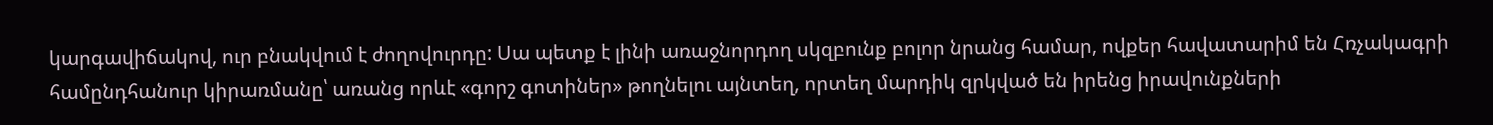կարգավիճակով, ուր բնակվում է ժողովուրդը: Սա պետք է լինի առաջնորդող սկզբունք բոլոր նրանց համար, ովքեր հավատարիմ են Հռչակագրի համընդհանուր կիրառմանը՝ առանց որևէ «գորշ գոտիներ» թողնելու այնտեղ, որտեղ մարդիկ զրկված են իրենց իրավունքների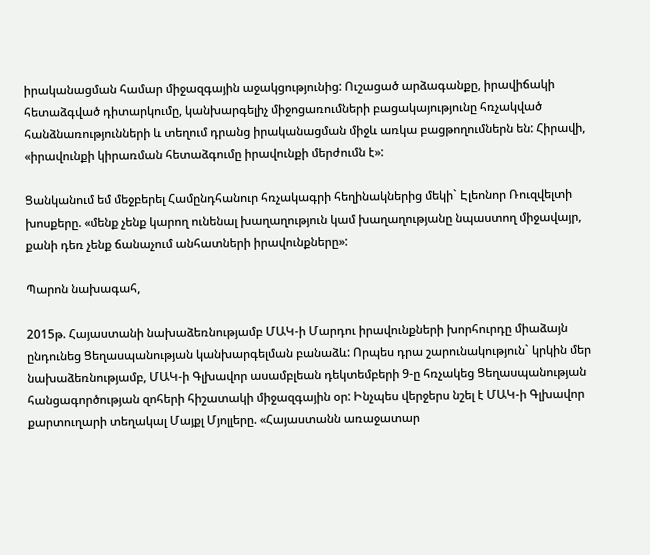իրականացման համար միջազգային աջակցությունից: Ուշացած արձագանքը, իրավիճակի հետաձգված դիտարկումը, կանխարգելիչ միջոցառումների բացակայությունը հռչակված հանձնառությունների և տեղում դրանց իրականացման միջև առկա բացթողումներն են: Հիրավի, «իրավունքի կիրառման հետաձգումը իրավունքի մերժումն է»:

Ցանկանում եմ մեջբերել Համընդհանուր հռչակագրի հեղինակներից մեկի` Էլեոնոր Ռուզվելտի խոսքերը. «մենք չենք կարող ունենալ խաղաղություն կամ խաղաղությանը նպաստող միջավայր, քանի դեռ չենք ճանաչում անհատների իրավունքները»:

Պարոն նախագահ,

2015թ. Հայաստանի նախաձեռնությամբ ՄԱԿ-ի Մարդու իրավունքների խորհուրդը միաձայն ընդունեց Ցեղասպանության կանխարգելման բանաձև: Որպես դրա շարունակություն` կրկին մեր նախաձեռնությամբ, ՄԱԿ-ի Գլխավոր ասամբլեան դեկտեմբերի 9-ը հռչակեց Ցեղասպանության հանցագործության զոհերի հիշատակի միջազգային օր: Ինչպես վերջերս նշել է ՄԱԿ-ի Գլխավոր քարտուղարի տեղակալ Մայքլ Մյոլլերը. «Հայաստանն առաջատար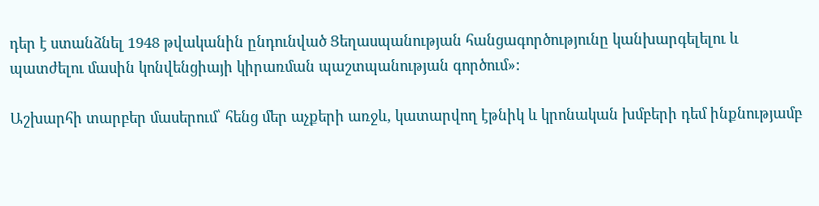դեր է ստանձնել 1948 թվականին ընդունված Ցեղասպանության հանցագործությունը կանխարգելելու և պատժելու մասին կոնվենցիայի կիրառման պաշտպանության գործում»:

Աշխարհի տարբեր մասերում՝ հենց մեր աչքերի առջև, կատարվող էթնիկ և կրոնական խմբերի դեմ ինքնությամբ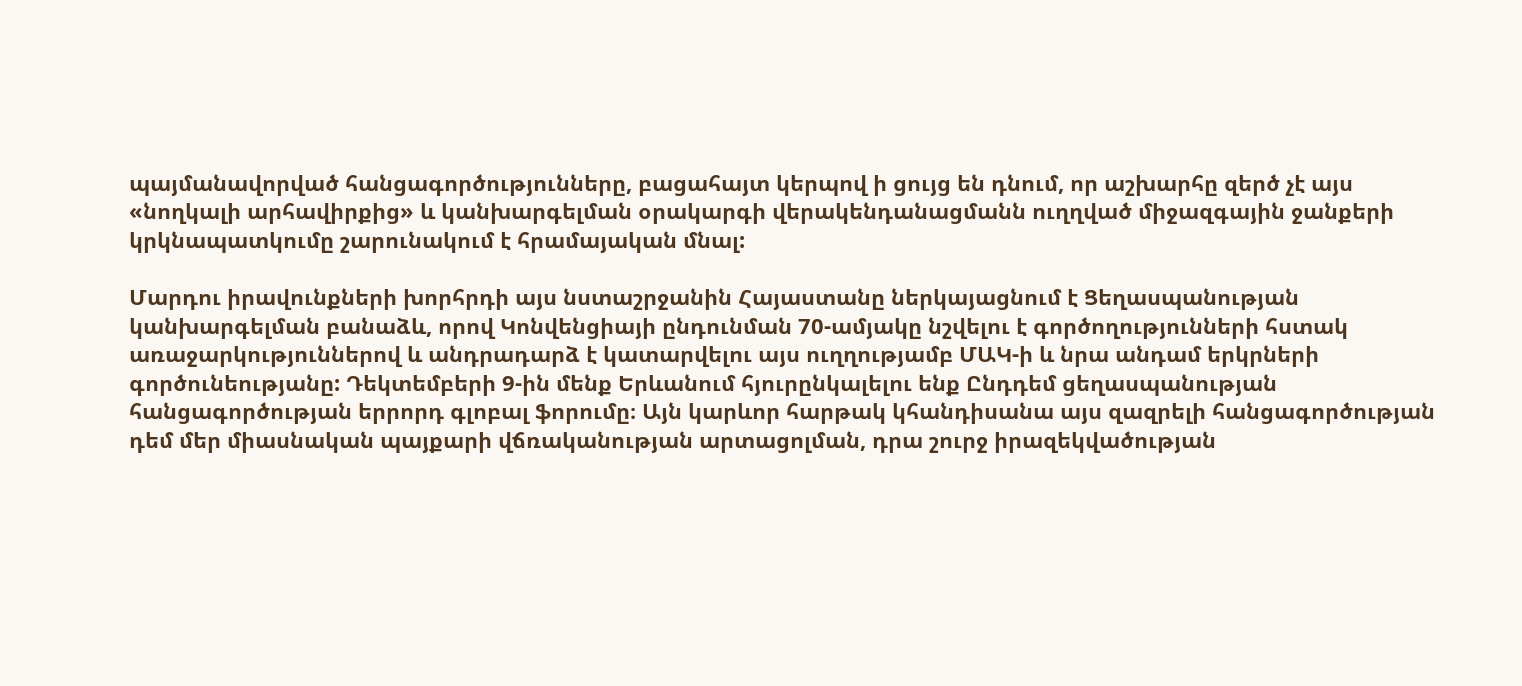պայմանավորված հանցագործությունները, բացահայտ կերպով ի ցույց են դնում, որ աշխարհը զերծ չէ այս «նողկալի արհավիրքից» և կանխարգելման օրակարգի վերակենդանացմանն ուղղված միջազգային ջանքերի կրկնապատկումը շարունակում է հրամայական մնալ:

Մարդու իրավունքների խորհրդի այս նստաշրջանին Հայաստանը ներկայացնում է Ցեղասպանության կանխարգելման բանաձև, որով Կոնվենցիայի ընդունման 70-ամյակը նշվելու է գործողությունների հստակ առաջարկություններով և անդրադարձ է կատարվելու այս ուղղությամբ ՄԱԿ-ի և նրա անդամ երկրների գործունեությանը: Դեկտեմբերի 9-ին մենք Երևանում հյուրընկալելու ենք Ընդդեմ ցեղասպանության հանցագործության երրորդ գլոբալ ֆորումը։ Այն կարևոր հարթակ կհանդիսանա այս զազրելի հանցագործության դեմ մեր միասնական պայքարի վճռականության արտացոլման, դրա շուրջ իրազեկվածության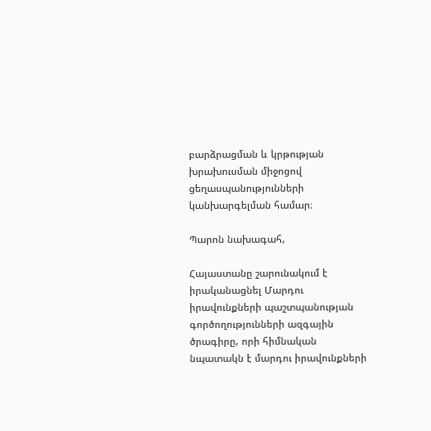բարձրացման և կրթության խրախուսման միջոցով ցեղասպանությունների կանխարգելման համար։

Պարոն նախագահ,

Հայաստանը շարունակում է իրականացնել Մարդու իրավունքների պաշտպանության գործողությունների ազգային ծրագիրը, որի հիմնական նպատակն է մարդու իրավունքների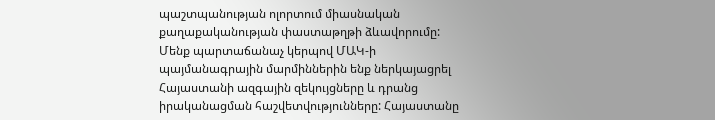պաշտպանության ոլորտում միասնական քաղաքականության փաստաթղթի ձևավորումը: Մենք պարտաճանաչ կերպով ՄԱԿ-ի պայմանագրային մարմիններին ենք ներկայացրել Հայաստանի ազգային զեկույցները և դրանց իրականացման հաշվետվությունները: Հայաստանը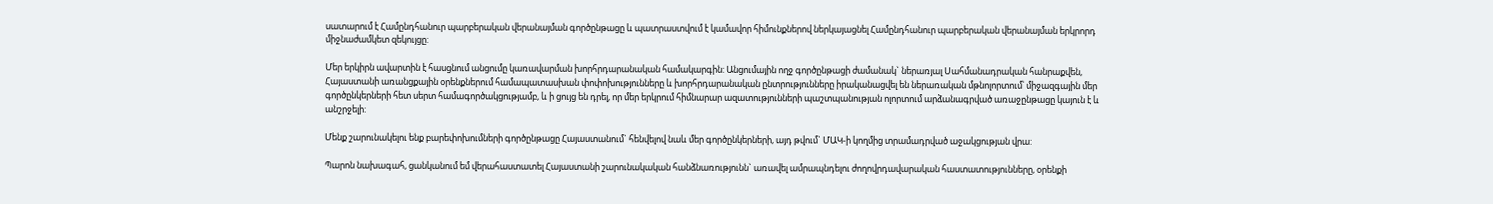սատարում է Համընդհանուր պարբերական վերանայման գործընթացը և պատրաստվում է կամավոր հիմունքներով ներկայացնել Համընդհանուր պարբերական վերանայման երկրորդ միջնաժամկետ զեկույցը:

Մեր երկիրն ավարտին է հասցնում անցումը կառավարման խորհրդարանական համակարգին: Անցումային ողջ գործընթացի ժամանակ` ներառյալ Սահմանադրական հանրաքվեն, Հայաստանի առանցքային օրենքներում համապատասխան փոփոխությունները և խորհրդարանական ընտրությունները իրականացվել են ներառական մթնոլորտում՝ միջազգային մեր գործընկերների հետ սերտ համագործակցությամբ, և ի ցույց են դրել, որ մեր երկրում հիմնարար ազատությունների պաշտպանության ոլորտում արձանագրված առաջընթացը կայուն է և անշրջելի:

Մենք շարունակելու ենք բարեփոխումների գործընթացը Հայաստանում` հենվելով նաև մեր գործընկերների, այդ թվում` ՄԱԿ-ի կողմից տրամադրված աջակցության վրա:

Պարոն նախագահ, ցանկանում եմ վերահաստատել Հայաստանի շարունակական հանձնառությունն` առավել ամրապնդելու ժողովրդավարական հաստատությունները, օրենքի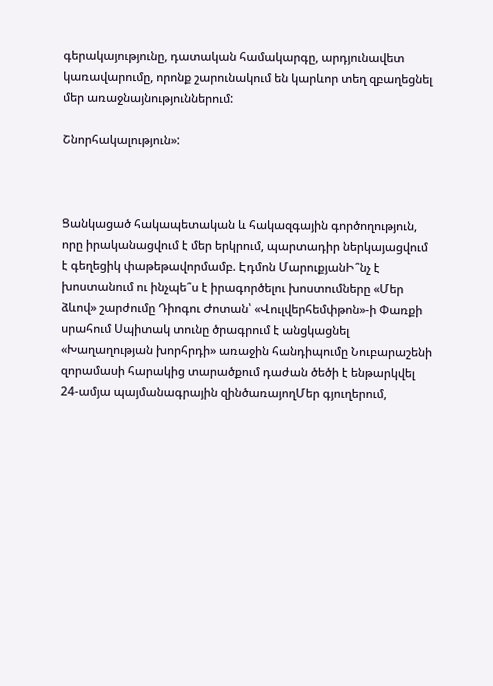գերակայությունը, դատական համակարգը, արդյունավետ կառավարումը, որոնք շարունակում են կարևոր տեղ զբաղեցնել մեր առաջնայնություններում:

Շնորհակալություն»:



Ցանկացած հակապետական և հակազգային գործողություն, որը իրականացվում է մեր երկրում, պարտադիր ներկայացվում է գեղեցիկ փաթեթավորմամբ. Էդմոն ՄարուքյանԻ՞նչ է խոստանում ու ինչպե՞ս է իրագործելու խոստումները «Մեր ձևով» շարժումը Դիոգու Ժոտան՝ «Վուլվերհեմփթոն»-ի Փառքի սրահում Սպիտակ տունը ծրագրում է անցկացնել «Խաղաղության խորհրդի» առաջին հանդիպումը Նուբարաշենի զորամասի հարակից տարածքում դաժան ծեծի է ենթարկվել 24-ամյա պայմանագրային զինծառայողՄեր գյուղերում,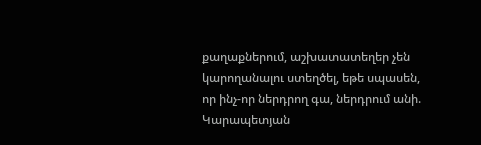քաղաքներում, աշխատատեղեր չեն կարողանալու ստեղծել, եթե սպասեն, որ ինչ-որ ներդրող գա, ներդրում անի. Կարապետյան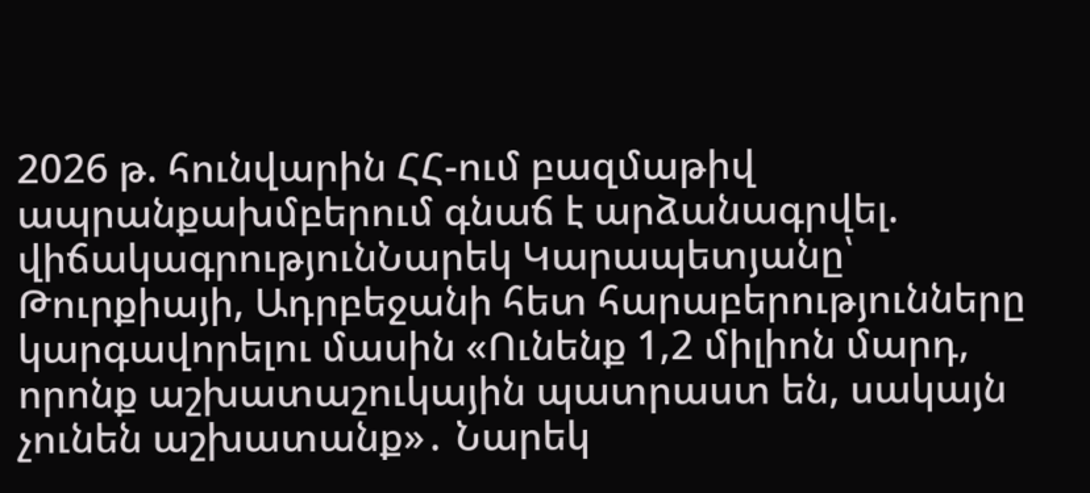2026 թ. հունվարին ՀՀ-ում բազմաթիվ ապրանքախմբերում գնաճ է արձանագրվել. վիճակագրությունՆարեկ Կարապետյանը՝ Թուրքիայի, Ադրբեջանի հետ հարաբերությունները կարգավորելու մասին «Ունենք 1,2 միլիոն մարդ, որոնք աշխատաշուկային պատրաստ են, սակայն չունեն աշխատանք»․ Նարեկ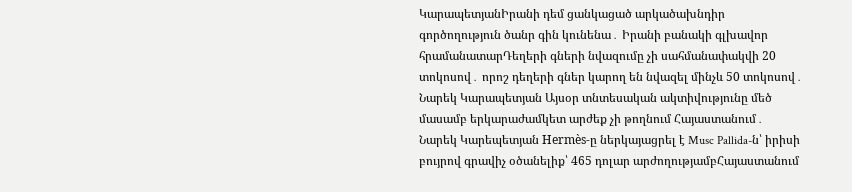ԿարապետյանԻրանի դեմ ցանկացած արկածախնդիր գործողություն ծանր գին կունենա․ Իրանի բանակի գլխավոր հրամանատարԴեղերի գների նվազումը չի սահմանափակվի 20 տոկոսով․ որոշ դեղերի գներ կարող են նվազել մինչև 50 տոկոսով․ Նարեկ Կարապետյան Այսօր տնտեսական ակտիվությունը մեծ մասամբ երկարաժամկետ արժեք չի թողնում Հայաստանում․ Նարեկ Կարեպետյան Hermès-ը ներկայացրել է Musc Pallida-ն՝ իրիսի բույրով գրավիչ օծանելիք՝ 465 դոլար արժողությամբՀայաստանում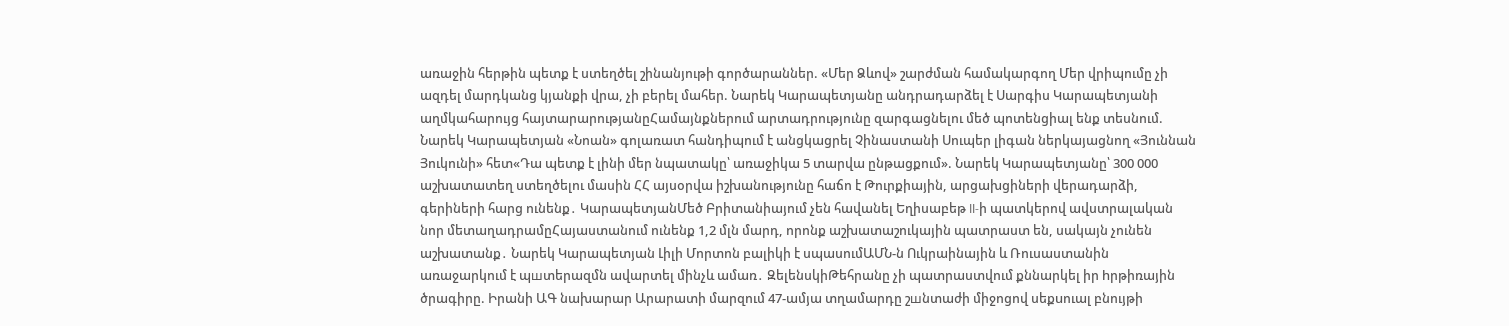առաջին հերթին պետք է ստեղծել շինանյութի գործարաններ. «Մեր Ձևով» շարժման համակարգող Մեր վրիպումը չի ազդել մարդկանց կյանքի վրա, չի բերել մահեր. Նարեկ Կարապետյանը անդրադարձել է Սարգիս Կարապետյանի աղմկահարույց հայտարարությանըՀամայնքներում արտադրությունը զարգացնելու մեծ պոտենցիալ ենք տեսնում. Նարեկ Կարապետյան «Նոան» գոլառատ հանդիպում է անցկացրել Չինաստանի Սուպեր լիգան ներկայացնող «Յուննան Յուկունի» հետ«Դա պետք է լինի մեր նպատակը՝ առաջիկա 5 տարվա ընթացքում». Նարեկ Կարապետյանը՝ 300 000 աշխատատեղ ստեղծելու մասին ՀՀ այսօրվա իշխանությունը հաճո է Թուրքիային, արցախցիների վերադարձի, գերիների հարց ունենք․ ԿարապետյանՄեծ Բրիտանիայում չեն հավանել Եղիսաբեթ II-ի պատկերով ավստրալական նոր մետաղադրամըՀայաստանում ունենք 1,2 մլն մարդ, որոնք աշխատաշուկային պատրաստ են, սակայն չունեն աշխատանք․ Նարեկ Կարապետյան Լիլի Մորտոն բալիկի է սպասումԱՄՆ-ն Ուկրաինային և Ռուսաստանին առաջարկում է պшտերազմն ավարտել մինչև ամառ․ ԶելենսկիԹեհրանը չի պատրաստվում քննարկել իր hրթիռային ծրագիրը. Իրանի ԱԳ նախարար Արարատի մարզում 47-ամյա տղամարդը շшնտաժի միջոցով սեքuուալ բնույթի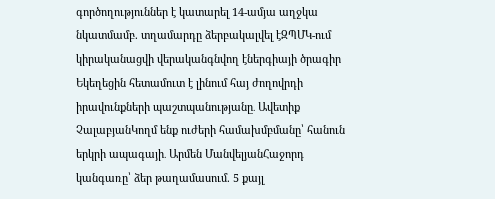գործողություններ է կատարել 14-ամյա աղջկա նկատմամբ. տղամարդը ձերբակալվել էԶՊՄԿ-ում կիրականացվի վերականգնվող էներգիայի ծրագիր Եկեղեցին հետամուտ է լինում հայ ժողովրդի իրավունքների պաշտպանությանը․ Ավետիք ՉալաբյանԿողմ ենք ուժերի համախմբմանը՝ հանուն երկրի ապագայի․ Արմեն ՄանվելյանՀաջորդ կանգառը՝ ձեր թաղամասում. 5 քայլ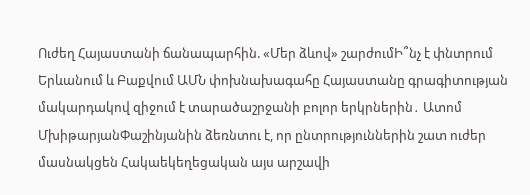Ուժեղ Հայաստանի ճանապարհին. «Մեր ձևով» շարժումԻ՞նչ է փնտրում Երևանում և Բաքվում ԱՄՆ փոխնախագահը Հայաստանը գրագիտության մակարդակով զիջում է տարածաշրջանի բոլոր երկրներին․ Ատոմ ՄխիթարյանՓաշինյանին ձեռնտու է, որ ընտրություններին շատ ուժեր մասնակցեն Հակաեկեղեցական այս արշավի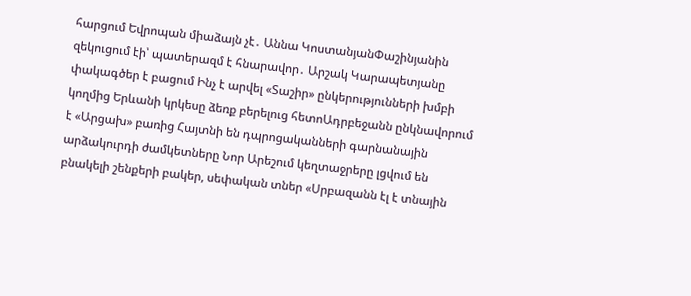հարցում Եվրոպան միաձայն չէ․ Աննա ԿոստանյանՓաշինյանին զեկուցում էի՝ պատերազմ է հնարավոր․ Արշակ Կարապետյանը փակագծեր է բացում Ինչ է արվել «Տաշիր» ընկերությունների խմբի կողմից Երևանի կրկեսը ձեռք բերելուց հետոԱդրբեջանն ընկնավորում է «Արցախ» բառից Հայտնի են դպրոցականների գարնանային արձակուրդի ժամկետները Նոր Արեշում կեղտաջրերը լցվում են բնակելի շենքերի բակեր, սեփական տներ «Սրբազանն էլ է տնային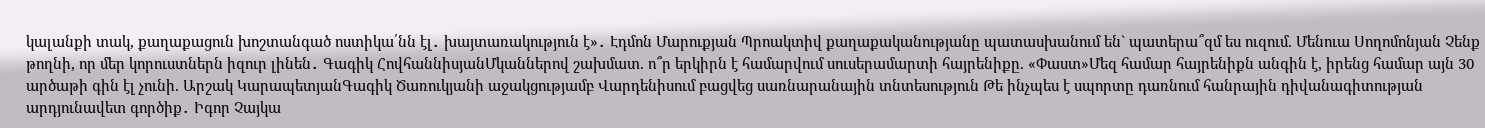կալանքի տակ, քաղաքացուն խոշտանգած ոստիկա՛նն էլ․ խայտառակություն է»․ Էդմոն Մարուքյան Պրոակտիվ քաղաքականությանը պատասխանում են` պատերա՞զմ ես ուզում. Մենուա Սողոմոնյան Չենք թողնի, որ մեր կորուստներն իզուր լինեն․ Գագիկ ՀովհաննիսյանՄկաններով շախմատ. ո՞ր երկիրն է համարվում սուսերամարտի հայրենիքը. «Փաստ»Մեզ համար հայրենիքն անգին է, իրենց համար այն 30 արծաթի գին էլ չունի. Արշակ ԿարապետյանԳագիկ Ծառուկյանի աջակցությամբ Վարդենիսում բացվեց սառնարանային տնտեսություն Թե ինչպես է սպորտը դառնում հանրային դիվանագիտության արդյունավետ գործիք․ Իգոր Չայկա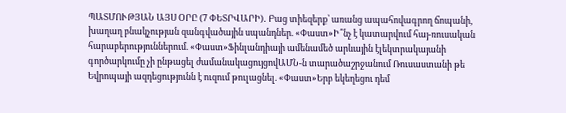ՊԱՏՄՈՒԹՅԱՆ ԱՅՍ ՕՐԸ (7 ՓԵՏՐՎԱՐԻ)․ Բաց տիեզերք՝ առանց ապահովագրող ճոպանի, խաղաղ բնակչության զանգվածային սպանդներ. «Փաստ»Ի՞նչ է կատարվում հայ-ռուսական հարաբերություններում. «Փաստ»Ֆինլանդիայի ամենամեծ արևային էլեկտրակայանի գործարկումը չի ընթացել ժամանակացույցովԱՄՆ-ն տարածաշրջանում Ռուսաստանի թե Եվրոպայի ազդեցությունն է ուզում թուլացնել. «Փաստ»Երբ եկեղեցու դեմ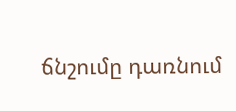ճնշումը դառնում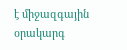է միջազգային օրակարգ